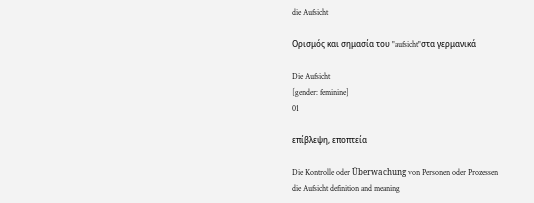die Aufsicht

Ορισμός και σημασία του "aufsicht"στα γερμανικά

Die Aufsicht
[gender: feminine]
01

επίβλεψη, εποπτεία

Die Kontrolle oder Überwachung von Personen oder Prozessen
die Aufsicht definition and meaning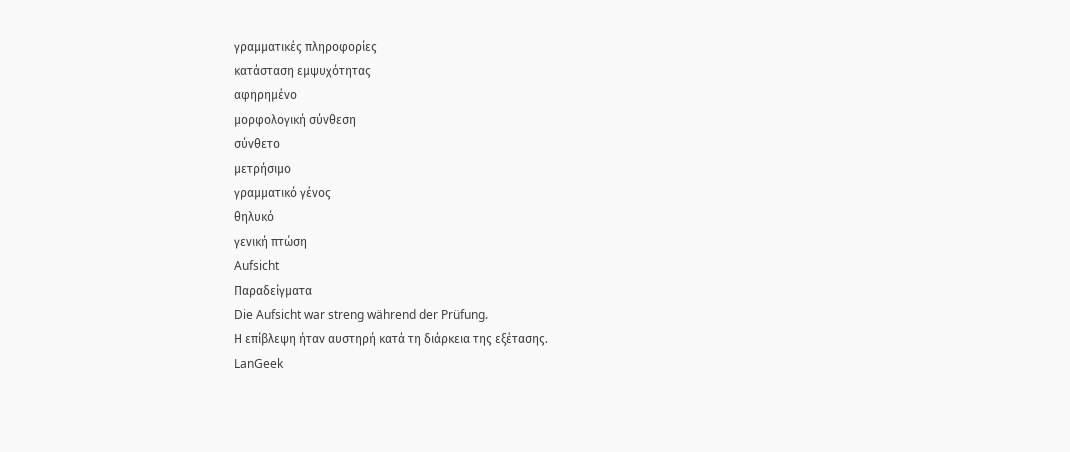γραμματικές πληροφορίες
κατάσταση εμψυχότητας
αφηρημένο
μορφολογική σύνθεση
σύνθετο
μετρήσιμο
γραμματικό γένος
θηλυκό
γενική πτώση
Aufsicht
Παραδείγματα
Die Aufsicht war streng während der Prüfung.
Η επίβλεψη ήταν αυστηρή κατά τη διάρκεια της εξέτασης.
LanGeek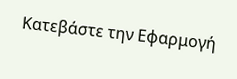Κατεβάστε την Εφαρμογή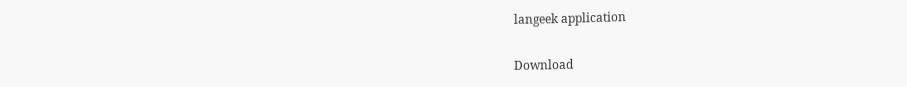langeek application

Download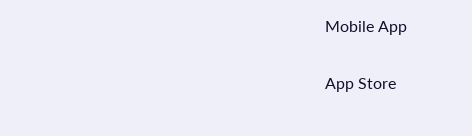Mobile App

App Store